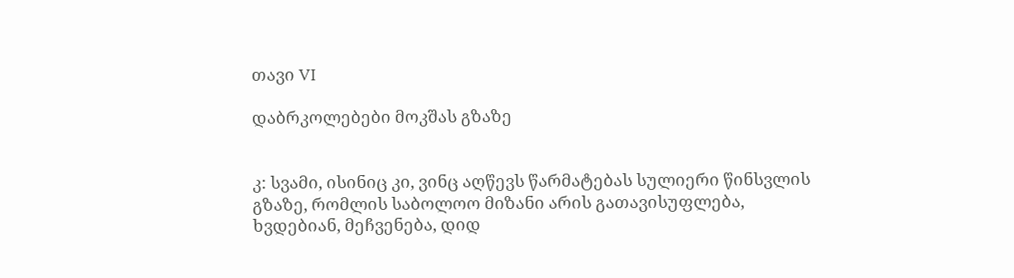თავი VI

დაბრკოლებები მოკშას გზაზე


კ: სვამი, ისინიც კი, ვინც აღწევს წარმატებას სულიერი წინსვლის გზაზე, რომლის საბოლოო მიზანი არის გათავისუფლება, ხვდებიან, მეჩვენება, დიდ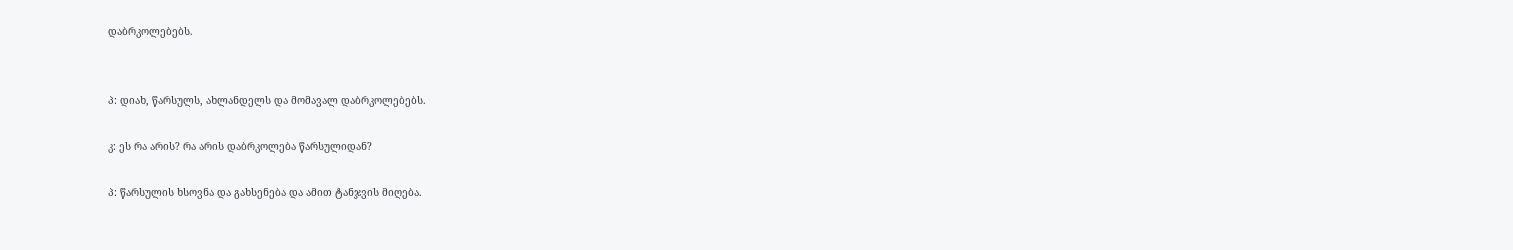დაბრკოლებებს.


პ: დიახ, წარსულს, ახლანდელს და მომავალ დაბრკოლებებს.

კ: ეს რა არის? რა არის დაბრკოლება წარსულიდან?

პ: წარსულის ხსოვნა და გახსენება და ამით ტანჯვის მიღება.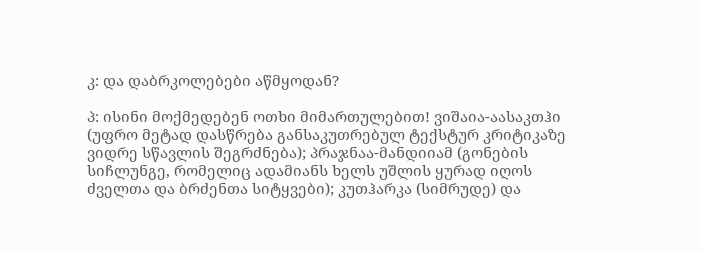კ: და დაბრკოლებები აწმყოდან?

პ: ისინი მოქმედებენ ოთხი მიმართულებით! ვიშაია-აასაკთჰი (უფრო მეტად დასწრება განსაკუთრებულ ტექსტურ კრიტიკაზე ვიდრე სწავლის შეგრძნება); პრაჯნაა-მანდიიამ (გონების სიჩლუნგე, რომელიც ადამიანს ხელს უშლის ყურად იღოს ძველთა და ბრძენთა სიტყვები); კუთჰარკა (სიმრუდე) და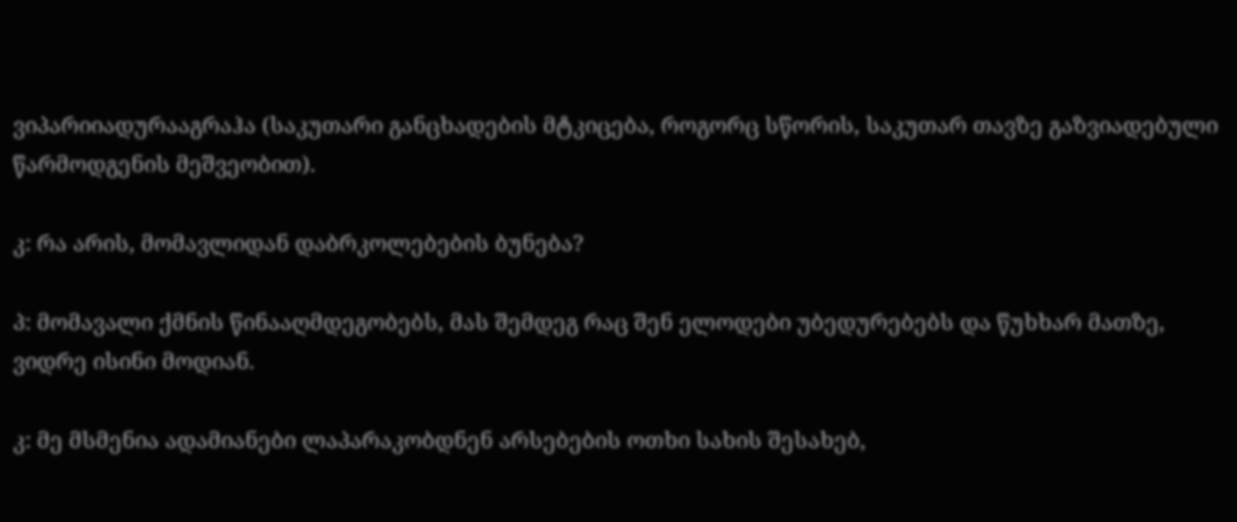ვიპარიიადურააგრაჰა (საკუთარი განცხადების მტკიცება, როგორც სწორის, საკუთარ თავზე გაზვიადებული წარმოდგენის მეშვეობით).

კ: რა არის, მომავლიდან დაბრკოლებების ბუნება?

პ: მომავალი ქმნის წინააღმდეგობებს, მას შემდეგ რაც შენ ელოდები უბედურებებს და წუხხარ მათზე, ვიდრე ისინი მოდიან.

კ: მე მსმენია ადამიანები ლაპარაკობდნენ არსებების ოთხი სახის შესახებ,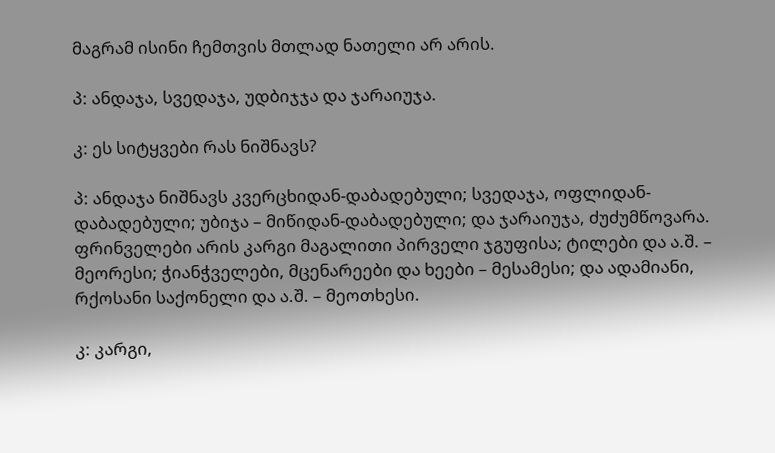მაგრამ ისინი ჩემთვის მთლად ნათელი არ არის.

პ: ანდაჯა, სვედაჯა, უდბიჯჯა და ჯარაიუჯა.

კ: ეს სიტყვები რას ნიშნავს?

პ: ანდაჯა ნიშნავს კვერცხიდან-დაბადებული; სვედაჯა, ოფლიდან-დაბადებული; უბიჯა – მიწიდან-დაბადებული; და ჯარაიუჯა, ძუძუმწოვარა. ფრინველები არის კარგი მაგალითი პირველი ჯგუფისა; ტილები და ა.შ. – მეორესი; ჭიანჭველები, მცენარეები და ხეები – მესამესი; და ადამიანი, რქოსანი საქონელი და ა.შ. – მეოთხესი.

კ: კარგი,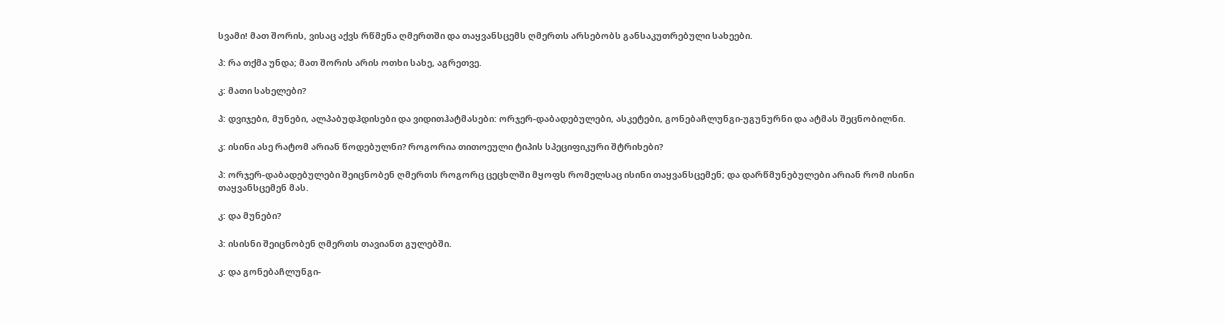სვამი! მათ შორის, ვისაც აქვს რწმენა ღმერთში და თაყვანსცემს ღმერთს არსებობს განსაკუთრებული სახეები.

პ: რა თქმა უნდა; მათ შორის არის ოთხი სახე, აგრეთვე.

კ: მათი სახელები?

პ: დვიჯები, მუნები, ალპაბუდჰდისები და ვიდითჰატმასები: ორჯერ-დაბადებულები, ასკეტები, გონებაჩლუნგი-უგუნურნი და ატმას შეცნობილნი.

კ: ისინი ასე რატომ არიან წოდებულნი? როგორია თითოეული ტიპის სპეციფიკური შტრიხები?

პ: ორჯერ-დაბადებულები შეიცნობენ ღმერთს როგორც ცეცხლში მყოფს რომელსაც ისინი თაყვანსცემენ; და დარწმუნებულები არიან რომ ისინი თაყვანსცემენ მას.

კ: და მუნები?

პ: ისისნი შეიცნობენ ღმერთს თავიანთ გულებში.

კ: და გონებაჩლუნგი-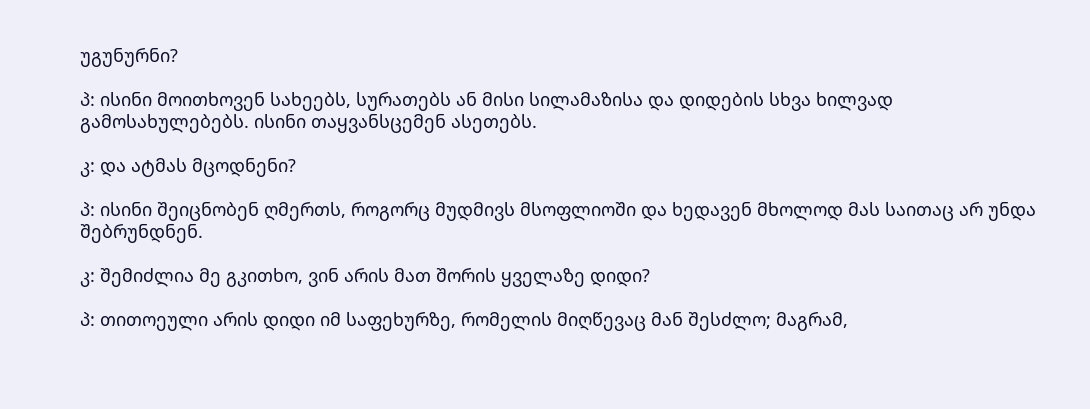უგუნურნი?

პ: ისინი მოითხოვენ სახეებს, სურათებს ან მისი სილამაზისა და დიდების სხვა ხილვად გამოსახულებებს. ისინი თაყვანსცემენ ასეთებს.

კ: და ატმას მცოდნენი?

პ: ისინი შეიცნობენ ღმერთს, როგორც მუდმივს მსოფლიოში და ხედავენ მხოლოდ მას საითაც არ უნდა შებრუნდნენ.

კ: შემიძლია მე გკითხო, ვინ არის მათ შორის ყველაზე დიდი?

პ: თითოეული არის დიდი იმ საფეხურზე, რომელის მიღწევაც მან შესძლო; მაგრამ,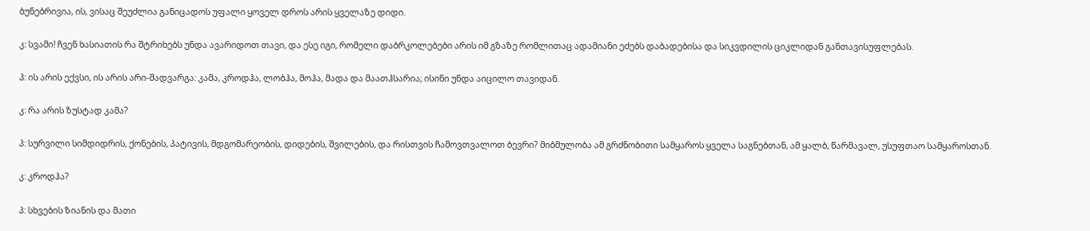ბუნებრივია, ის, ვისაც შეუძლია განიცადოს უფალი ყოველ დროს არის ყველაზე დიდი.

კ: სვამი! ჩვენ ხასიათის რა შტრიხებს უნდა ავარიდოთ თავი, და ესე იგი, რომელი დაბრკოლებები არის იმ გზაზე რომლითაც ადამიანი ეძებს დაბადებისა და სიკვდილის ციკლიდან განთავისუფლებას.

პ: ის არის ექვსი, ის არის არი-შადვარგა: კამა, კროდჰა, ლობჰა, მოჰა, მადა და მაათჰსარია; ისინი უნდა აიცილო თავიდან.

კ: რა არის ზუსტად კამა?

პ: სურვილი სიმდიდრის, ქონების, პატივის, მდგომარეობის, დიდების, შვილების, და რისთვის ჩამოვთვალოთ ბევრი? მიბმულობა ამ გრძნობითი სამყაროს ყველა საგნებთან, ამ ყალბ, წარმავალ, უსუფთაო სამყაროსთან.

კ: კროდჰა?

პ: სხვების ზიანის და მათი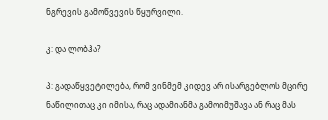ნგრევის გამოწვევის წყურვილი.

კ: და ლობჰა?

პ: გადაწყვეტილება, რომ ვინმემ კიდევ არ ისარგებლოს მცირე ნაწილითაც კი იმისა, რაც ადამიანმა გამოიმუშავა ან რაც მას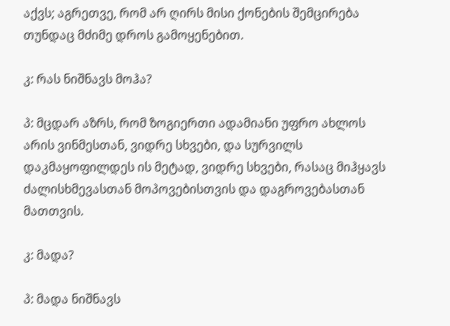აქვს; აგრეთვე, რომ არ ღირს მისი ქონების შემცირება თუნდაც მძიმე დროს გამოყენებით.

კ: რას ნიშნავს მოჰა?

პ: მცდარ აზრს, რომ ზოგიერთი ადამიანი უფრო ახლოს არის ვინმესთან, ვიდრე სხვები, და სურვილს დაკმაყოფილდეს ის მეტად, ვიდრე სხვები, რასაც მიჰყავს ძალისხმევასთან მოპოვებისთვის და დაგროვებასთან მათთვის.

კ: მადა?

პ: მადა ნიშნავს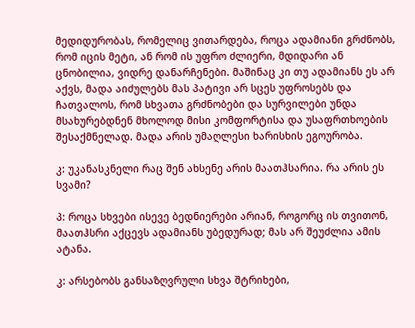მედიდურობას, რომელიც ვითარდება, როცა ადამიანი გრძნობს, რომ იცის მეტი, ან რომ ის უფრო ძლიერი, მდიდარი ან ცნობილია, ვიდრე დანარჩენები. მაშინაც კი თუ ადამიანს ეს არ აქვს, მადა აიძულებს მას პატივი არ სცეს უფროსებს და ჩათვალოს, რომ სხვათა გრძნობები და სურვილები უნდა მსახურებდნენ მხოლოდ მისი კომფორტისა და უსაფრთხოების შესაქმნელად. მადა არის უმაღლესი ხარისხის ეგოურობა.

კ: უკანასკნელი რაც შენ ახსენე არის მაათჰსარია. რა არის ეს სვამი?

პ: როცა სხვები ისევე ბედნიერები არიან, როგორც ის თვითონ, მაათჰსრი აქცევს ადამიანს უბედურად; მას არ შეუძლია ამის ატანა.

კ: არსებობს განსაზღვრული სხვა შტრიხები,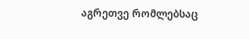აგრეთვე რომლებსაც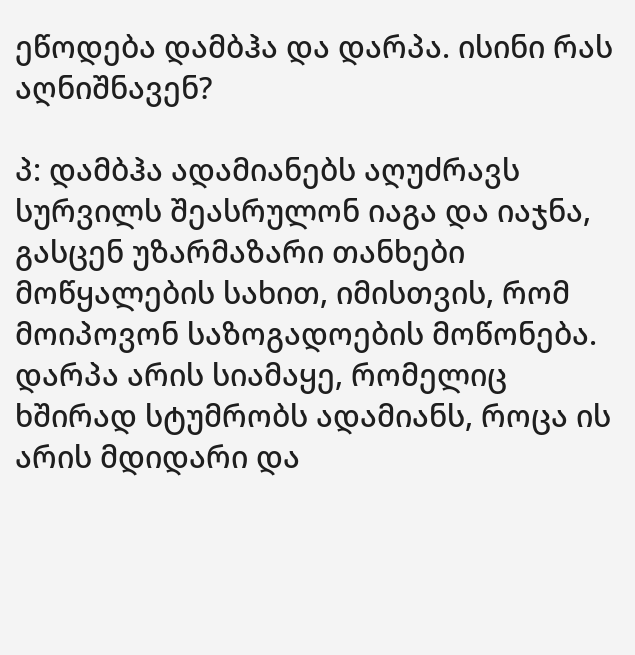ეწოდება დამბჰა და დარპა. ისინი რას აღნიშნავენ?

პ: დამბჰა ადამიანებს აღუძრავს სურვილს შეასრულონ იაგა და იაჯნა, გასცენ უზარმაზარი თანხები მოწყალების სახით, იმისთვის, რომ მოიპოვონ საზოგადოების მოწონება. დარპა არის სიამაყე, რომელიც ხშირად სტუმრობს ადამიანს, როცა ის არის მდიდარი და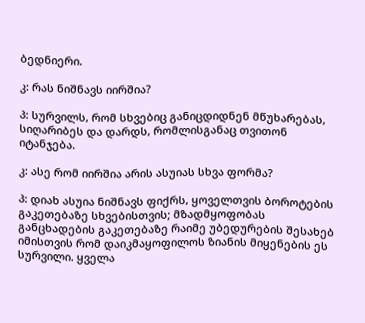ბედნიერი.

კ: რას ნიშნავს იირშია?

პ: სურვილს, რომ სხვებიც განიცდიდნენ მწუხარებას, სიღარიბეს და დარდს, რომლისგანაც თვითონ იტანჯება.

კ: ასე რომ იირშია არის ასუიას სხვა ფორმა?

პ: დიახ ასუია ნიშნავს ფიქრს, ყოველთვის ბოროტების გაკეთებაზე სხვებისთვის; მზადმყოფობას განცხადების გაკეთებაზე რაიმე უბედურების შესახებ იმისთვის რომ დაიკმაყოფილოს ზიანის მიყენების ეს სურვილი. ყველა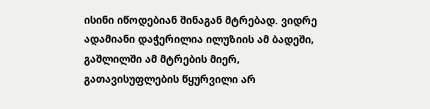ისინი იწოდებიან შინაგან მტრებად. ვიდრე ადამიანი დაჭერილია ილუზიის ამ ბადეში, გაშლილში ამ მტრების მიერ, გათავისუფლების წყურვილი არ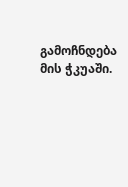გამოჩნდება მის ჭკუაში.